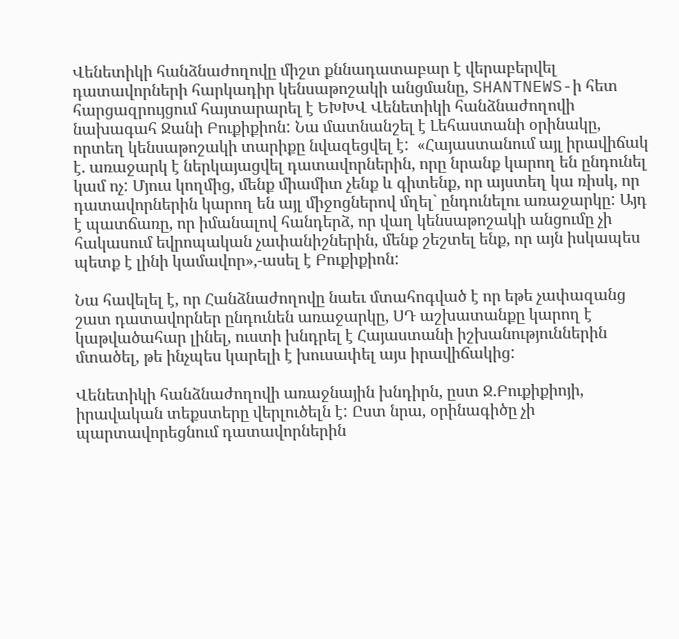Վենետիկի հանձնաժողովը միշտ քննադատաբար է վերաբերվել դատավորների հարկադիր կենսաթոշակի անցմանը, SHANTNEWS-ի հետ հարցազրույցում հայտարարել է ԵԽԽՎ Վենետիկի հանձնաժողովի նախագահ Ջանի Բուքիքիոն: Նա մատնանշել է Լեհաստանի օրինակը, որտեղ կենսաթոշակի տարիքը նվազեցվել է:  «Հայաստանում այլ իրավիճակ է. առաջարկ է ներկայացվել դատավորներին, որը նրանք կարող են ընդունել կամ ոչ: Մյուս կողմից, մենք միամիտ չենք և գիտենք, որ այստեղ կա ռիսկ, որ դատավորներին կարող են այլ միջոցներով մղել` ընդունելու առաջարկը: Այդ է պատճառը, որ իմանալով հանդերձ, որ վաղ կենսաթոշակի անցումը չի հակասում եվրոպական չափանիշներին, մենք շեշտել ենք, որ այն իսկապես պետք է լինի կամավոր»,-ասել է Բուքիքիոն:

Նա հավելել է, որ Հանձնաժողովը նաեւ մտահոգված է որ եթե չափազանց շատ դատավորներ ընդունեն առաջարկը, ՍԴ աշխատանքը կարող է կաթվածահար լինել, ուստի խնդրել է Հայաստանի իշխանություններին մտածել, թե ինչպես կարելի է խուսափել այս իրավիճակից:

Վենետիկի հանձնաժողովի առաջնային խնդիրն, ըստ Ջ.Բուքիքիոյի, իրավական տեքստերը վերլուծելն է: Ըստ նրա, օրինագիծը չի պարտավորեցնում դատավորներին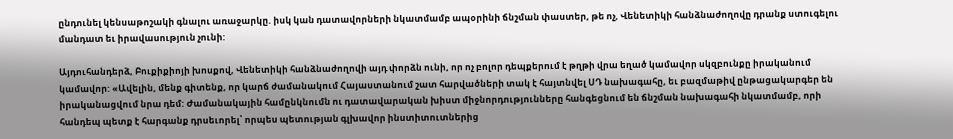ընդունել կենսաթոշակի գնալու առաջարկը. իսկ կան դատավորների նկատմամբ ապօրինի ճնշման փաստեր, թե ոչ, Վենետիկի հանձնաժողովը դրանք ստուգելու մանդատ եւ իրավասություն չունի:

Այդուհանդերձ, Բուքիքիոյի խոսքով, Վենետիկի հանձնաժողովի այդ փորձն ունի, որ ոչ բոլոր դեպքերում է թղթի վրա եղած կամավոր սկզբունքը իրականում կամավոր: «Ավելին, մենք գիտենք, որ կարճ ժամանակում Հայաստանում շատ հարվածների տակ է հայտնվել ՍԴ նախագահը, եւ բազմաթիվ ընթացակարգեր են իրականացվում նրա դեմ: Ժամանակային համընկնումն ու դատավարական խիստ միջնորդությունները հանգեցնում են ճնշման նախագահի նկատմամբ, որի հանդեպ պետք է հարգանք դրսեւորել՝ որպես պետության գլխավոր ինստիտուտներից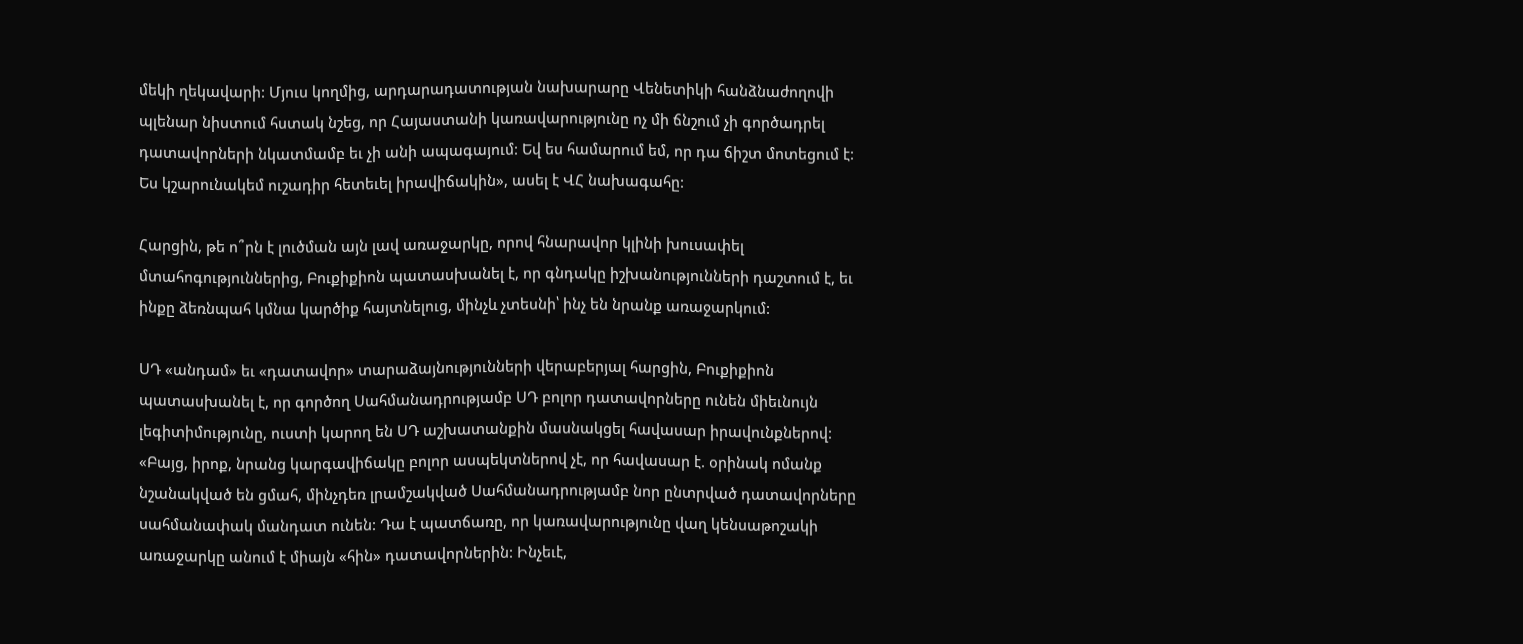մեկի ղեկավարի: Մյուս կողմից, արդարադատության նախարարը Վենետիկի հանձնաժողովի պլենար նիստում հստակ նշեց, որ Հայաստանի կառավարությունը ոչ մի ճնշում չի գործադրել դատավորների նկատմամբ եւ չի անի ապագայում: Եվ ես համարում եմ, որ դա ճիշտ մոտեցում է: Ես կշարունակեմ ուշադիր հետեւել իրավիճակին», ասել է ՎՀ նախագահը:

Հարցին, թե ո՞րն է լուծման այն լավ առաջարկը, որով հնարավոր կլինի խուսափել մտահոգություններից, Բուքիքիոն պատասխանել է, որ գնդակը իշխանությունների դաշտում է, եւ ինքը ձեռնպահ կմնա կարծիք հայտնելուց, մինչև չտեսնի՝ ինչ են նրանք առաջարկում:

ՍԴ «անդամ» եւ «դատավոր» տարաձայնությունների վերաբերյալ հարցին, Բուքիքիոն պատասխանել է, որ գործող Սահմանադրությամբ ՍԴ բոլոր դատավորները ունեն միեւնույն լեգիտիմությունը, ուստի կարող են ՍԴ աշխատանքին մասնակցել հավասար իրավունքներով: «Բայց, իրոք, նրանց կարգավիճակը բոլոր ասպեկտներով չէ, որ հավասար է. օրինակ ոմանք նշանակված են ցմահ, մինչդեռ լրամշակված Սահմանադրությամբ նոր ընտրված դատավորները սահմանափակ մանդատ ունեն: Դա է պատճառը, որ կառավարությունը վաղ կենսաթոշակի առաջարկը անում է միայն «հին» դատավորներին: Ինչեւէ,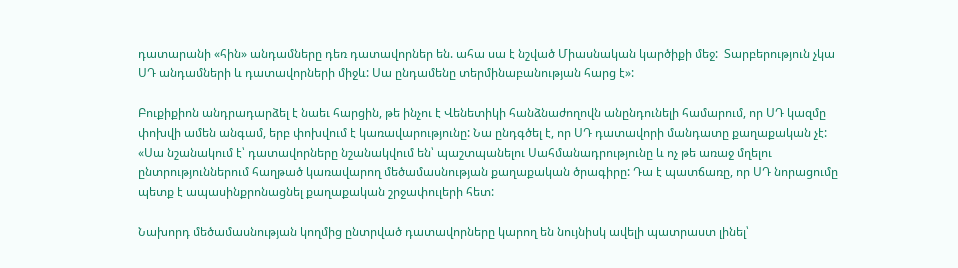դատարանի «հին» անդամները դեռ դատավորներ են. ահա սա է նշված Միասնական կարծիքի մեջ:  Տարբերություն չկա ՍԴ անդամների և դատավորների միջև: Սա ընդամենը տերմինաբանության հարց է»:

Բուքիքիոն անդրադարձել է նաեւ հարցին, թե ինչու է Վենետիկի հանձնաժողովն անընդունելի համարում, որ ՍԴ կազմը փոխվի ամեն անգամ, երբ փոխվում է կառավարությունը: Նա ընդգծել է, որ ՍԴ դատավորի մանդատը քաղաքական չէ: «Սա նշանակում է՝ դատավորները նշանակվում են՝ պաշտպանելու Սահմանադրությունը և ոչ թե առաջ մղելու ընտրություններում հաղթած կառավարող մեծամասնության քաղաքական ծրագիրը: Դա է պատճառը, որ ՍԴ նորացումը պետք է ապասինքրոնացնել քաղաքական շրջափուլերի հետ:

Նախորդ մեծամասնության կողմից ընտրված դատավորները կարող են նույնիսկ ավելի պատրաստ լինել՝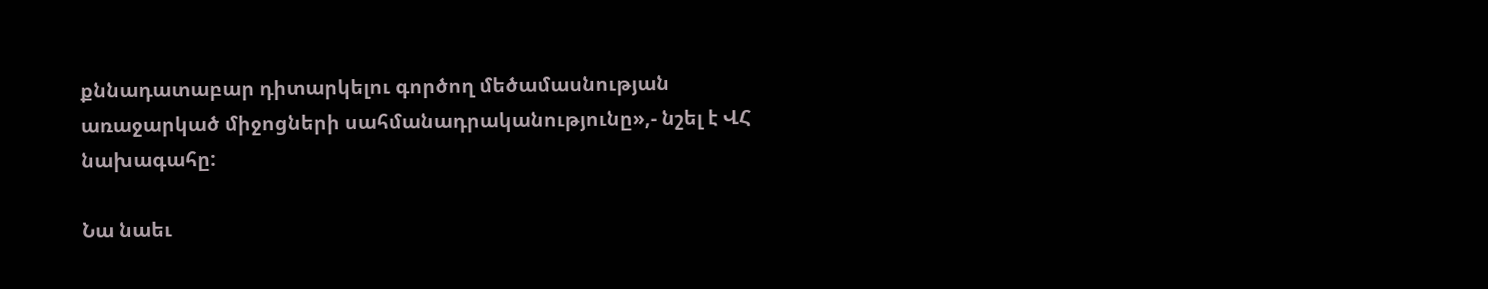քննադատաբար դիտարկելու գործող մեծամասնության առաջարկած միջոցների սահմանադրականությունը»,- նշել է ՎՀ նախագահը:

Նա նաեւ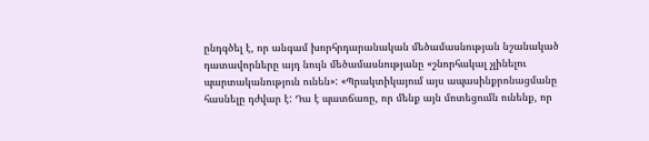ընդգծել է, որ անգամ խորհրդարանական մեծամասնության նշանակած դատավորները այդ նույն մեծամասնությանը «շնորհակալ չլինելու պարտականություն ունեն»: «Պրակտիկայում այս ապասինքրոնացմանը հասնելը դժվար է: Դա է պատճառը, որ մենք այն մոտեցումն ունենք, որ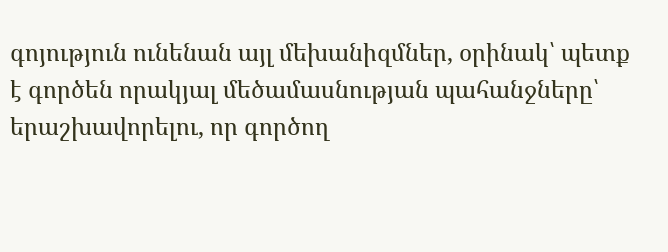գոյություն ունենան այլ մեխանիզմներ, օրինակ՝ պետք է գործեն որակյալ մեծամասնության պահանջները՝ երաշխավորելու, որ գործող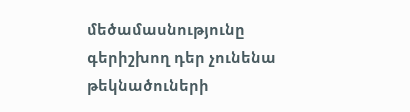մեծամասնությունը գերիշխող դեր չունենա թեկնածուների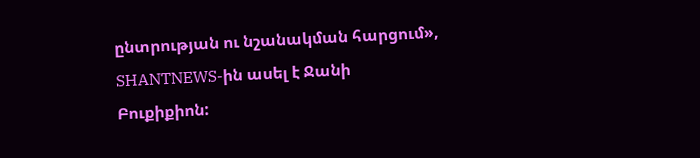ընտրության ու նշանակման հարցում», SHANTNEWS-ին ասել է Ջանի Բուքիքիոն: